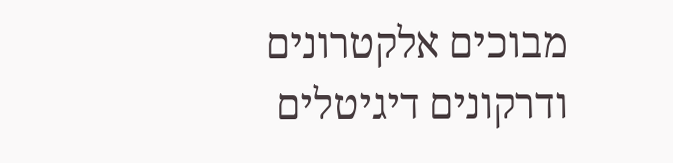מבוכים אלקטרונים ודרקונים דיגיטלים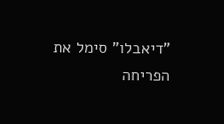"דיאבלו" סימל את הפריחה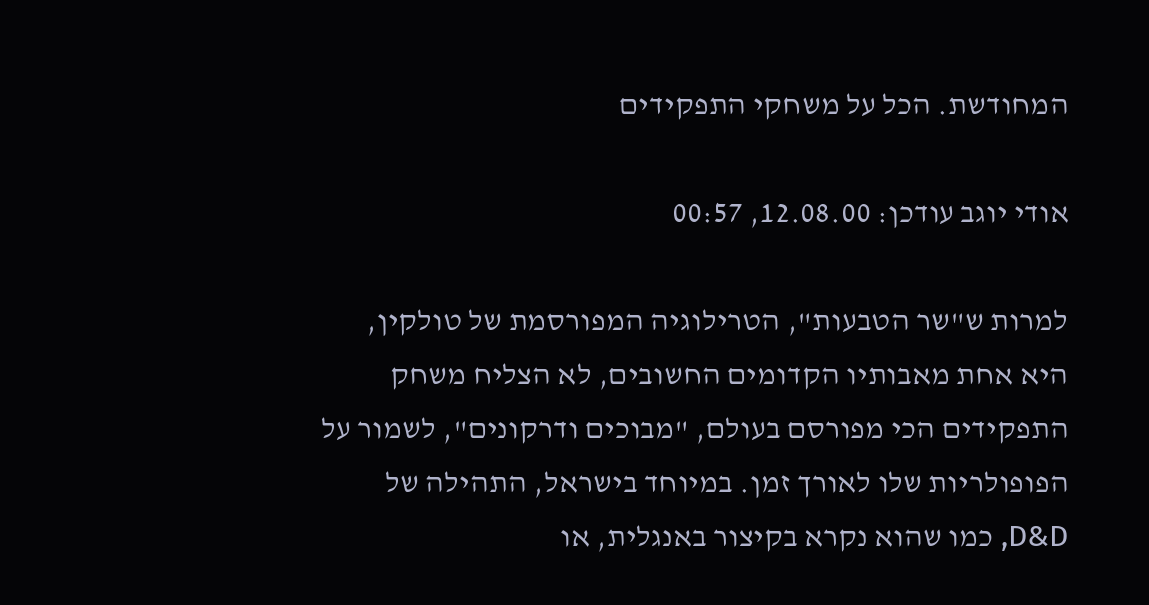המחודשת. הכל על משחקי התפקידים

אודי יוגב עודכן: 12.08.00, 00:57

למרות ש"שר הטבעות", הטרילוגיה המפורסמת של טולקין, היא אחת מאבותיו הקדומים החשובים, לא הצליח משחק התפקידים הכי מפורסם בעולם, "מבוכים ודרקונים", לשמור על הפופולריות שלו לאורך זמן. במיוחד בישראל, התהילה של D&D, כמו שהוא נקרא בקיצור באנגלית, או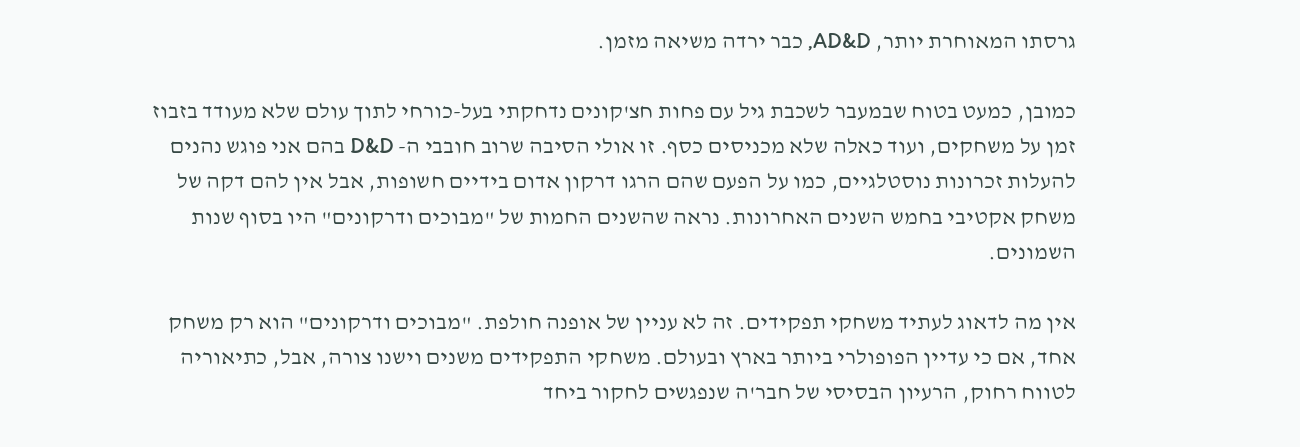גרסתו המאוחרת יותר, AD&D, כבר ירדה משיאה מזמן.

כמובן, כמעט בטוח שבמעבר לשכבת גיל עם פחות חצ'קונים נדחקתי בעל-כורחי לתוך עולם שלא מעודד בזבוז זמן על משחקים, ועוד כאלה שלא מכניסים כסף. זו אולי הסיבה שרוב חובבי ה- D&D בהם אני פוגש נהנים להעלות זכרונות נוסטלגיים, כמו על הפעם שהם הרגו דרקון אדום בידיים חשופות, אבל אין להם דקה של משחק אקטיבי בחמש השנים האחרונות. נראה שהשנים החמות של "מבוכים ודרקונים" היו בסוף שנות השמונים.

אין מה לדאוג לעתיד משחקי תפקידים. זה לא עניין של אופנה חולפת. "מבוכים ודרקונים" הוא רק משחק אחד, אם כי עדיין הפופולרי ביותר בארץ ובעולם. משחקי התפקידים משנים וישנו צורה, אבל, כתיאוריה לטווח רחוק, הרעיון הבסיסי של חבר'ה שנפגשים לחקור ביחד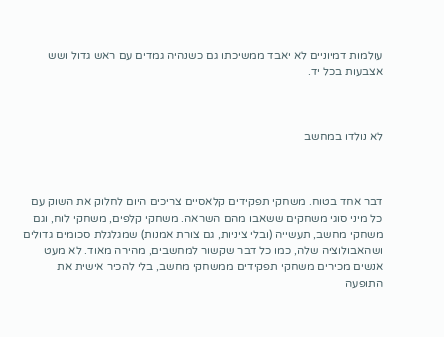עולמות דמיוניים לא יאבד ממשיכתו גם כשנהיה גמדים עם ראש גדול ושש אצבעות בכל יד.



לא נולדו במחשב



דבר אחד בטוח. משחקי תפקידים קלאסיים צריכים היום לחלוק את השוק עם כל מיני סוגי משחקים ששאבו מהם השראה. משחקי קלפים, משחקי לוח, וגם משחקי מחשב, תעשייה (ובלי ציניות, גם צורת אמנות) שמגלגלת סכומים גדולים ושהאבולוציה שלה, כמו כל דבר שקשור למחשבים, מהירה מאוד. לא מעט אנשים מכירים משחקי תפקידים ממשחקי מחשב, בלי להכיר אישית את התופעה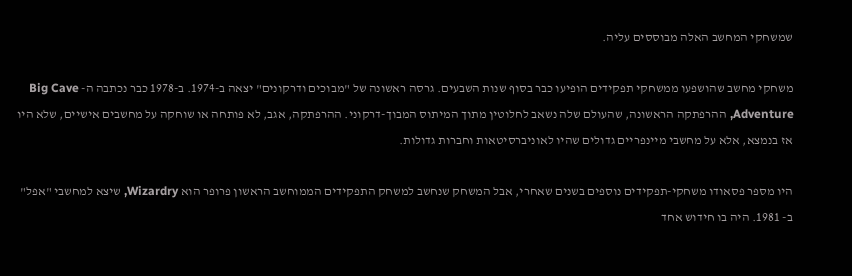שמשחקי המחשב האלה מבוססים עליה.

משחקי מחשב שהושפעו ממשחקי תפקידים הופיעו כבר בסוף שנות השבעים. גרסה ראשונה של "מבוכים ודרקונים" יצאה ב-1974. ב-1978 כבר נכתבה ה- Big Cave Adventure, ההרפתקה הראשונה, שהעולם שלה נשאב לחלוטין מתוך המיתוס המבוך-דרקוני. ההרפתקה, אגב, לא פותחה או שוחקה על מחשבים אישיים, שלא היו אז בנמצא, אלא על מחשבי מיינפריים גדולים שהיו לאוניברסיטאות וחברות גדולות.

היו מספר פסאודו משחקי-תפקידים נוספים בשנים שאחרי, אבל המשחק שנחשב למשחק התפקידים הממוחשב הראשון פרופר הוא Wizardry, שיצא למחשבי "אפל" ב- 1981. היה בו חידוש אחד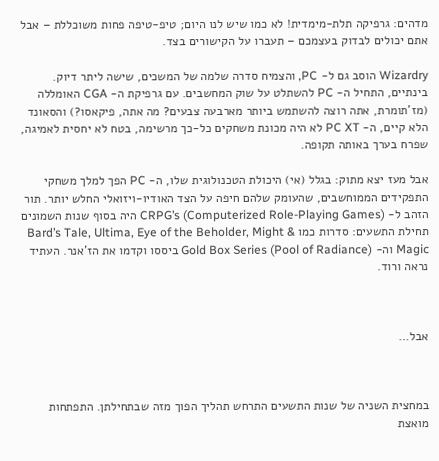מדהים: גרפיקה תלת-מימדית! לא כמו שיש לנו היום; טיפ-טיפה פחות משוכללת – אבל אתם יכולים לבדוק בעצמכם – תעברו על הקישורים בצד.

Wizardry הוסב גם ל- PC, והצמיח סדרה שלמה של המשכים, שישה ליתר דיוק. בינתיים, התחיל ה- PC להשתלט על שוק המחשבים. עם גרפיקת ה- CGA האומללה (מז'תומרת, אתה רוצה להשתמש ביותר מארבעה צבעים? מה אתה, פיקאסו?) והסאונד הלא קיים, ה- PC XT לא היה מכונת משחקים כל-כך מרשימה, בטח לא יחסית לאמיגה, שפרח בערך באותה תקופה.

אבל מעז יצא מתוק: בגלל (אי) היכולת הטכנולוגית שלו, ה- PC הפך למלך משחקי התפקידים הממוחשבים, שהעומק שלהם חיפה על הצד האודיו-ויזואלי החלש יותר. תור הזהב ל- CRPG’s (Computerized Role-Playing Games) היה בסוף שנות השמונים תחילת התשעים: סדרות כמו Bard’s Tale, Ultima, Eye of the Beholder, Might & Magic וה- Gold Box Series (Pool of Radiance) ביססו וקדמו את הז'אנר. העתיד נראה ורוד.



אבל…



במחצית השניה של שנות התשעים התרחש תהליך הפוך מזה שבתחילתן. התפתחות מואצת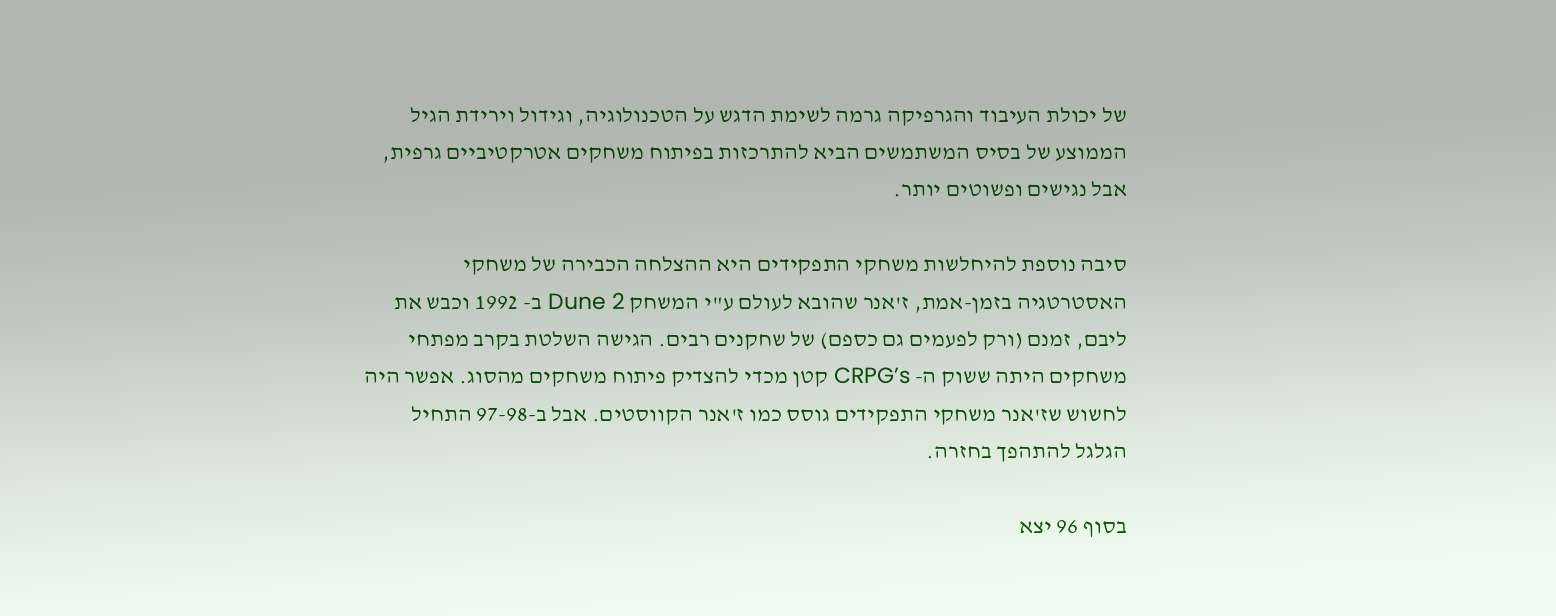של יכולת העיבוד והגרפיקה גרמה לשימת הדגש על הטכנולוגיה, וגידול וירידת הגיל הממוצע של בסיס המשתמשים הביא להתרכזות בפיתוח משחקים אטרקטיביים גרפית, אבל נגישים ופשוטים יותר.

סיבה נוספת להיחלשות משחקי התפקידים היא ההצלחה הכבירה של משחקי האסטרטגיה בזמן-אמת, ז'אנר שהובא לעולם ע"י המשחק Dune 2 ב- 1992 וכבש את ליבם, זמנם (ורק לפעמים גם כספם) של שחקנים רבים. הגישה השלטת בקרב מפתחי משחקים היתה ששוק ה- CRPG’s קטן מכדי להצדיק פיתוח משחקים מהסוג. אפשר היה לחשוש שז'אנר משחקי התפקידים גוסס כמו ז'אנר הקווסטים. אבל ב-97-98 התחיל הגלגל להתהפך בחזרה.

בסוף 96 יצא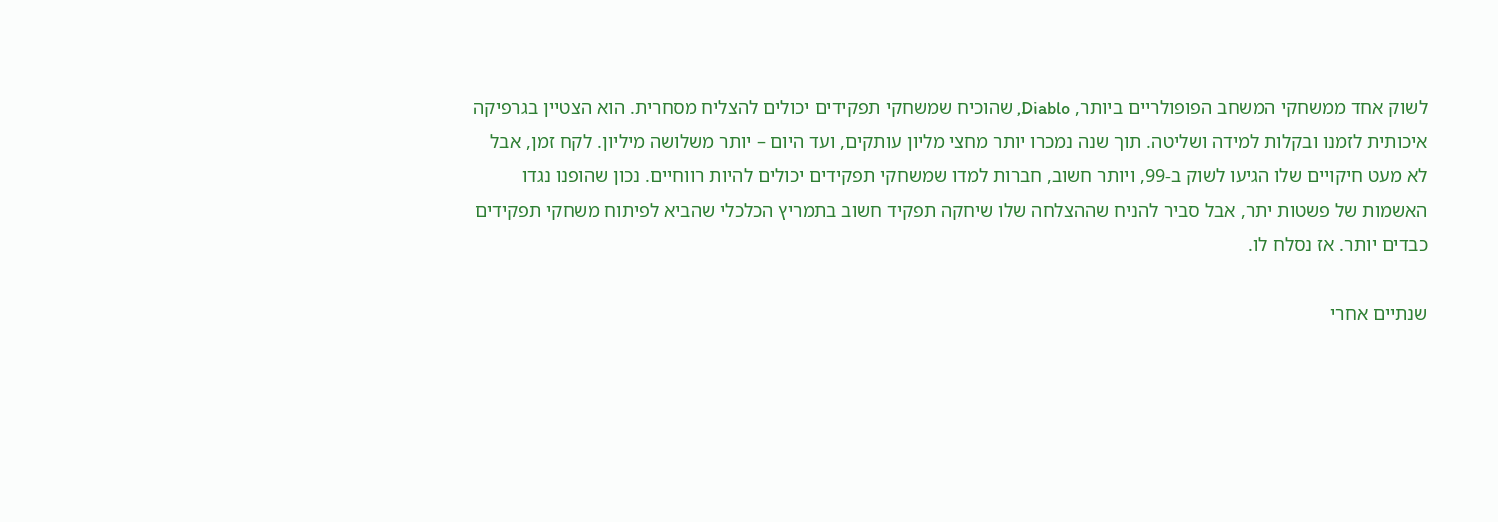לשוק אחד ממשחקי המשחב הפופולריים ביותר, Diablo, שהוכיח שמשחקי תפקידים יכולים להצליח מסחרית. הוא הצטיין בגרפיקה איכותית לזמנו ובקלות למידה ושליטה. תוך שנה נמכרו יותר מחצי מליון עותקים, ועד היום – יותר משלושה מיליון. לקח זמן, אבל לא מעט חיקויים שלו הגיעו לשוק ב-99, ויותר חשוב, חברות למדו שמשחקי תפקידים יכולים להיות רווחיים. נכון שהופנו נגדו האשמות של פשטות יתר, אבל סביר להניח שההצלחה שלו שיחקה תפקיד חשוב בתמריץ הכלכלי שהביא לפיתוח משחקי תפקידים כבדים יותר. אז נסלח לו.

שנתיים אחרי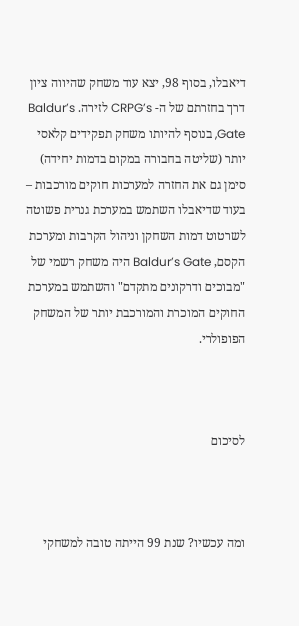דיאבלו, בסוף 98, יצא עוד משחק שהיווה ציון דרך בחזרתם של ה- CRPG’s לזירה. Baldur’s Gate, בנוסף להיותו משחק תפקידים קלאסי יותר (שליטה בחבורה במקום בדמות יחידה) סימן גם את החזרה למערכות חוקים מורכבות – בעוד שדיאבלו השתמש במערכת גנרית פשוטה לשרטוט דמות השחקן וניהול הקרבות ומערכת הקסם, Baldur’s Gate היה משחק רשמי של "מבוכים ודרקונים מתקדם" והשתמש במערכת החוקים המוכרת והמורכבת יותר של המשחק הפופולרי.



לסיכום



ומה עכשיו? שנת 99 הייתה טובה למשחקי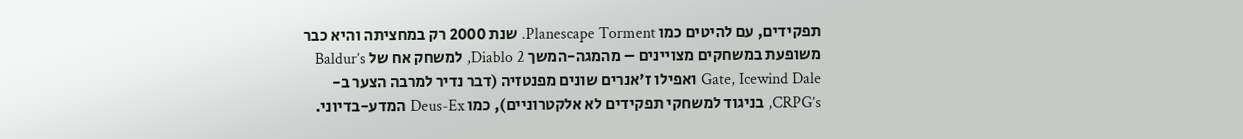תפקידים, עם להיטים כמו Planescape Torment. שנת 2000 רק במחציתה והיא כבר משופעת במשחקים מצויינים – מהמגה-המשך Diablo 2, למשחק אח של Baldur’s Gate, Icewind Dale ואפילו ז'אנרים שונים מפנטזיה (דבר נדיר למרבה הצער ב- CRPG’s, בניגוד למשחקי תפקידים לא אלקטרוניים), כמו Deus-Ex המדע-בדיוני.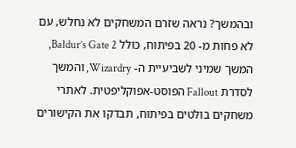ובהמשך? נראה שזרם המשחקים לא נחלש, עם לא פחות מ- 20 בפיתוח, כולל Baldur’s Gate 2, המשך שמיני לשביעיית ה- Wizardry, והמשך לסדרת Fallout הפוסט-אפוקליפטית. לאתרי משחקים בולטים בפיתוח, תבדקו את הקישורים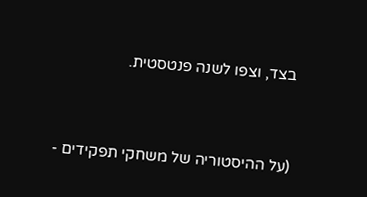בצד, וצפו לשנה פנטסטית.



(על ההיסטוריה של משחקי תפקידים -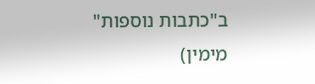ב"כתבות נוספות" מימין)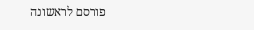פורסם לראשונה